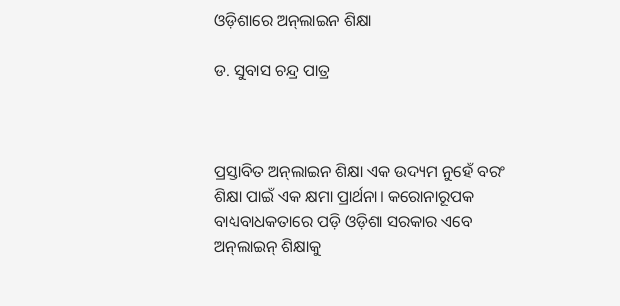ଓଡ଼ିଶାରେ ଅନ୍‌ଲାଇନ ଶିକ୍ଷା

ଡ. ସୁବାସ ଚନ୍ଦ୍ର ପାତ୍ର



ପ୍ରସ୍ତାବିତ ଅନ୍‌ଲାଇନ ଶିକ୍ଷା ଏକ ଉଦ୍ୟମ ନୁହେଁ ବରଂ ଶିକ୍ଷା ପାଇଁ ଏକ କ୍ଷମା ପ୍ରାର୍ଥନା। କରୋନାରୂପକ ବାଧ୍ୟବାଧକତାରେ ପଡ଼ି ଓଡ଼ିଶା ସରକାର ଏବେ ଅନ୍‌ଲାଇନ୍‌ ଶିକ୍ଷାକୁ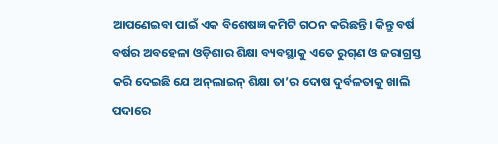ଆପଣେଇବା ପାଇଁ ଏକ ବିଶେଷଜ୍ଞ କମିଟି ଗଠନ କରିଛନ୍ତି। କିନ୍ତୁ ବର୍ଷ ବର୍ଷର ଅବହେଳା ଓଡ଼ିଶାର ଶିକ୍ଷା ବ୍ୟବସ୍ଥାକୁ ଏତେ ରୁଗ୍‌ଣ ଓ ଜରାଗ୍ରସ୍ତ କରି ଦେଇଛି ଯେ ଅନ୍‌ଲାଇନ୍‌ ଶିକ୍ଷା ତା’ର ଦୋଷ ଦୁର୍ବଳତାକୁ ଖାଲି ପଦାରେ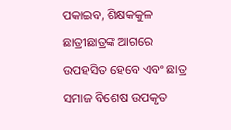ପକାଇବ, ଶିକ୍ଷକକୁଳ ଛାତ୍ରୀଛାତ୍ରଙ୍କ ଆଗରେ ଉପହସିତ ହେବେ ଏବଂ ଛାତ୍ର ସମାଜ ବିଶେଷ ଉପକୃତ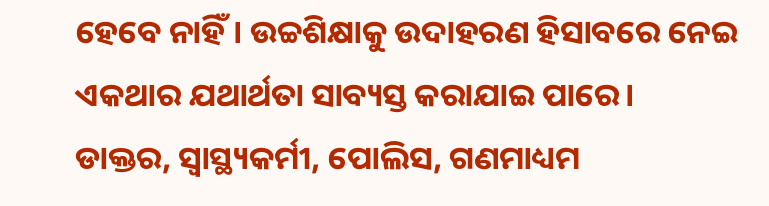ହେବେ ନାହିଁ। ଉଚ୍ଚଶିକ୍ଷାକୁ ଉଦାହରଣ ହିସାବରେ ନେଇ ଏକଥାର ଯଥାର୍ଥତା ସାବ୍ୟସ୍ତ କରାଯାଇ ପାରେ।
ଡାକ୍ତର, ସ୍ବାସ୍ଥ୍ୟକର୍ମୀ, ପୋଲିସ, ଗଣମାଧ୍ୟମ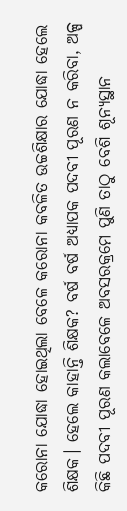କରୋନା ଯୋଦ୍ଧା ହୋଇଥିଲା ବେଳେ କରୋନା କବଳିତ ଉଚ୍ଚଶିକ୍ଷାର ଯୋଦ୍ଧା ହେଲେ ଶିକ୍ଷକ। ହେଲେ କାହାନ୍ତି ଶିକ୍ଷକ? ବର୍ଷ ବର୍ଷ ଅଧ୍ୟାପକ ପଦବୀ ପୂରଣ ନ କରିବା, ଅଳ୍ପ କିଛି ପଦବୀ ପୂରଣ କଲାବେଳେ ଅବସରକ୍ରମେ ପୁଣି ତାଠୁ ବେଶି ଶୂନ୍ୟସ୍ଥାନ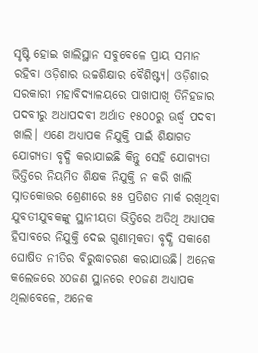ସୃଷ୍ଟି ହୋଇ ଖାଲିସ୍ଥାନ ସବୁବେଳେ ପ୍ରାୟ ସମାନ ରହିବା ଓଡ଼ିଶାର ଉଚ୍ଚଶିକ୍ଷାର ବୈଶିଷ୍ଟ୍ୟ। ଓଡ଼ିଶାର ସରକାରୀ ମହାବିଦ୍ୟାଳୟରେ ପାଖାପାଖି ତିନିହଜାର ପଦବୀରୁ ଅଧାପଦବୀ ଅର୍ଥାତ ୧୫୦୦ରୁ ଊର୍ଦ୍ଧ୍ୱ ପଦବୀ ଖାଲି। ଏଣେ ଅଧ୍ୟାପକ ନିଯୁକ୍ତି ପାଇଁ ଶିକ୍ଷାଗତ ଯୋଗ୍ୟତା ବୃଦ୍ଧି କରାଯାଇଛି କିନ୍ତୁ ସେହି ଯୋଗ୍ୟତା ଭିତ୍ତିରେ ନିୟମିତ ଶିକ୍ଷକ ନିଯୁକ୍ତି ନ କରି ଖାଲି ସ୍ନାତକୋତ୍ତର ଶ୍ରେଣୀରେ ୫୫ ପ୍ରତିଶତ ମାର୍କ ରଖିଥିବା ଯୁବତୀଯୁବକଙ୍କୁ ସ୍ଥାନୀୟତା ଭିତ୍ତିରେ ଅତିଥି ଅଧ୍ୟାପକ ହିସାବରେ ନିଯୁକ୍ତି ଦେଇ ଗୁଣାତ୍ମକତା ବୃଦ୍ଧି ସକାଶେ ଘୋଷିତ ନୀତିର ବିରୁଦ୍ଧାଚରଣ କରାଯାଉଛି। ଅନେକ କଲେଜରେ ୪୦ଜଣ ସ୍ଥାନରେ ୧୦ଜଣ ଅଧ୍ୟାପକ ଥିଲାବେଳେ, ଅନେକ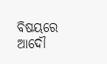ବିଷୟରେ ଆଦୌ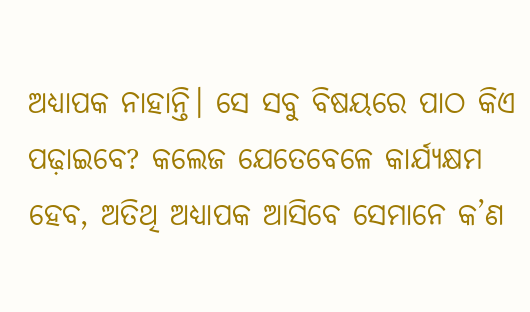ଅଧ୍ୟାପକ ନାହାନ୍ତି। ସେ ସବୁ ବିଷୟରେ ପାଠ କିଏ ପଢ଼ାଇବେ? କଲେଜ ଯେତେବେଳେ କାର୍ଯ୍ୟକ୍ଷମ ହେବ, ଅତିଥି ଅଧ୍ୟାପକ ଆସିବେ ସେମାନେ କ’ଣ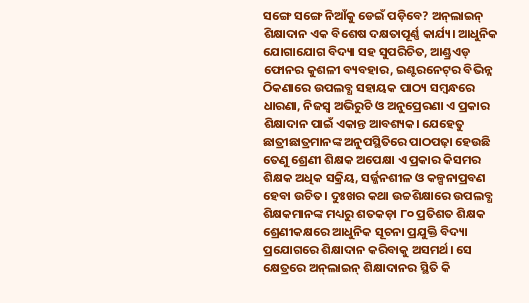ସଙ୍ଗେ ସଙ୍ଗେ ନିଆଁକୁ ଡେଇଁ ପଡ଼ିବେ? ଅନ୍‌ଲାଇନ୍‌ ଶିକ୍ଷାଦାନ ଏକ ବିଶେଷ ଦକ୍ଷତାପୂର୍ଣ୍ଣ କାର୍ଯ୍ୟ। ଆଧୁନିକ ଯୋଗାଯୋଗ ବିଦ୍ୟା ସହ ସୁପରିଚିତ, ଆଣ୍ଡ୍ରଏଡ୍‌ ଫୋନର କୁଶଳୀ ବ୍ୟବହାର, ଇଣ୍ଟରନେଟ୍‌ର ବିଭିନ୍ନ ଠିକଣାରେ ଉପଲବ୍ଧ ସହାୟକ ପାଠ୍ୟ ସମ୍ବନ୍ଧରେ ଧାରଣା, ନିଜସ୍ବ ଅଭିରୁଚି ଓ ଅନୁପ୍ରେରଣା ଏ ପ୍ରକାର ଶିକ୍ଷାଦାନ ପାଇଁ ଏକାନ୍ତ ଆବଶ୍ୟକ। ଯେହେତୁ ଛାତ୍ରୀଛାତ୍ରମାନଙ୍କ ଅନୁପସ୍ଥିତିରେ ପାଠପଢ଼ା ହେଉଛି ତେଣୁ ଶ୍ରେଣୀ ଶିକ୍ଷକ ଅପେକ୍ଷା ଏ ପ୍ରକାର କିସମର ଶିକ୍ଷକ ଅଧିକ ସକ୍ରିୟ, ସର୍ଜ୍ଜନଶୀଳ ଓ କଳ୍ପନାପ୍ରବଣ ହେବା ଉଚିତ। ଦୁଃଖର କଥା ଉଚ୍ଚଶିକ୍ଷାରେ ଉପଲବ୍ଧ ଶିକ୍ଷକମାନଙ୍କ ମଧ୍ୟରୁ ଶତକଡ଼ା ୮୦ ପ୍ରତିଶତ ଶିକ୍ଷକ ଶ୍ରେଣୀକକ୍ଷରେ ଆଧୁନିକ ସୂଚନା ପ୍ରଯୁକ୍ତି ବିଦ୍ୟା ପ୍ରଯୋଗରେ ଶିକ୍ଷାଦାନ କରିବାକୁ ଅସମର୍ଥ। ସେ କ୍ଷେତ୍ରରେ ଅନ୍‌ଲାଇନ୍‌ ଶିକ୍ଷାଦାନର ସ୍ଥିତି କି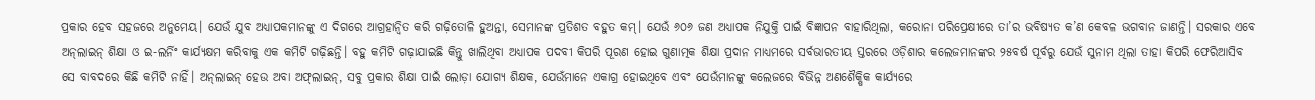ପ୍ରକାର ହେବ ସହଜରେ ଅନୁମେୟ। ଯେଉଁ ଯୁବ ଅଧ୍ୟାପକମାନଙ୍କୁ ଏ ଦିଗରେ ଆଗ୍ରହାନ୍ବିତ କରି ଗଢ଼ିତୋଳି ହୁଅନ୍ତା, ସେମାନଙ୍କ ପ୍ରତିଶତ ବହୁତ କମ୍‌। ଯେଉଁ ୬୦୬ ଜଣ ଅଧ୍ୟାପକ ନିଯୁକ୍ତି ପାଇଁ ବିଜ୍ଞାପନ ବାହାରିଥିଲା, କରୋନା ପରିପ୍ରେକ୍ଷୀରେ ତା’ର ଭବିଷ୍ୟତ କ’ଣ କେବଳ ଭଗବାନ ଜାଣନ୍ତି। ସରକାର ଏବେ ଅନ୍‌ଲାଇନ୍‌ ଶିକ୍ଷା ଓ ଇ-ଲର୍ନିଂ କାର୍ଯ୍ୟକ୍ଷମ କରିବାକୁ ଏକ କମିଟି ଗଢ଼ିଛନ୍ତି। ବହୁ କମିଟି ଗଢ଼ାଯାଇଛି କିନ୍ତୁ ଖାଲିଥିବା ଅଧ୍ୟାପକ ପଦବୀ କିପରି ପୂରଣ ହୋଇ ଗୁଣାତ୍ମକ ଶିକ୍ଷା ପ୍ରଦାନ ମାଧ୍ୟମରେ ସର୍ବଭାରତୀୟ ସ୍ତରରେ ଓଡ଼ିଶାର କଲେଜମାନଙ୍କର ୨୫ବର୍ଷ ପୂର୍ବରୁ ଯେଉଁ ସୁନାମ ଥିଲା ତାହା କିପରି ଫେରିଆସିବ ସେ ବାବଦରେ କିଛି କମିଟି ନାହିଁ। ଅନ୍‌ଲାଇନ୍‌ ହେଉ ଅବା ଅଫ୍‌ଲାଇନ୍‌, ସବୁ ପ୍ରକାର ଶିକ୍ଷା ପାଇଁ ଲୋଡ଼ା ଯୋଗ୍ୟ ଶିକ୍ଷକ, ଯେଉଁମାନେ ଏକାଗ୍ର ହୋଇଥିବେ ଏବଂ ଯେଉଁମାନଙ୍କୁ କଲେଜରେ ବିଭିନ୍ନ ଅଣଶୈକ୍ଷିକ କାର୍ଯ୍ୟରେ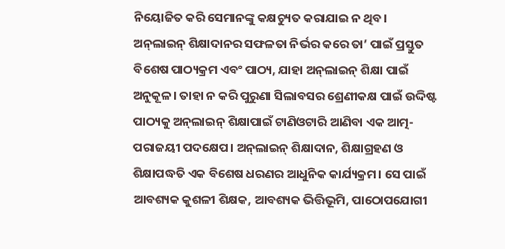ନିୟୋଜିତ କରି ସେମାନଙ୍କୁ କକ୍ଷଚ୍ୟୁତ କରାଯାଇ ନ ଥିବ।
ଅନ୍‌ଲାଇନ୍‌ ଶିକ୍ଷାଦାନର ସଫଳତା ନିର୍ଭର କରେ ତା’ ପାଇଁ ପ୍ରସ୍ତୁତ ବିଶେଷ ପାଠ୍ୟକ୍ରମ ଏବଂ ପାଠ୍ୟ, ଯାହା ଅନ୍‌ଲାଇନ୍‌ ଶିକ୍ଷା ପାଇଁ ଅନୁକୂଳ। ତାହା ନ କରି ପୁରୁଣା ସିଲାବସର ଶ୍ରେଣୀକକ୍ଷ ପାଇଁ ଉଦ୍ଦିଷ୍ଟ ପାଠ୍ୟକୁ ଅନ୍‌ଲାଇନ୍‌ ଶିକ୍ଷାପାଇଁ ଟାଣିଓଟାରି ଆଣିବା ଏକ ଆତ୍ମ-ପରାଜୟୀ ପଦକ୍ଷେପ। ଅନ୍‌ଲାଇନ୍‌ ଶିକ୍ଷାଦାନ, ଶିକ୍ଷାଗ୍ରହଣ ଓ ଶିକ୍ଷାପଦ୍ଧତି ଏକ ବିଶେଷ ଧରଣର ଆଧୁନିକ କାର୍ଯ୍ୟକ୍ରମ। ସେ ପାଇଁ ଆବଶ୍ୟକ କୁଶଳୀ ଶିକ୍ଷକ, ଆବଶ୍ୟକ ଭିତ୍ତିଭୂମି, ପାଠୋପଯୋଗୀ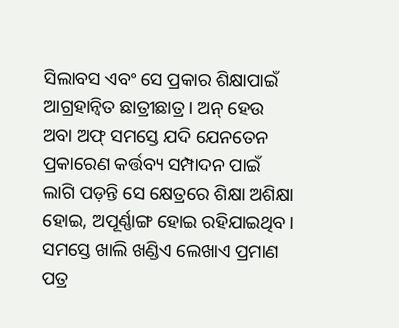ସିଲାବସ ଏବଂ ସେ ପ୍ରକାର ଶିକ୍ଷାପାଇଁ ଆଗ୍ରହାନ୍ବିତ ଛାତ୍ରୀଛାତ୍ର। ଅନ୍‌ ହେଉ ଅବା ଅଫ୍‌ ସମସ୍ତେ ଯଦି ଯେନତେନ ପ୍ରକାରେଣ କର୍ତ୍ତବ୍ୟ ସମ୍ପାଦନ ପାଇଁ ଲାଗି ପଡ଼ନ୍ତି ସେ କ୍ଷେତ୍ରରେ ଶିକ୍ଷା ଅଶିକ୍ଷା ହୋଇ, ଅପୂର୍ଣ୍ଣାଙ୍ଗ ହୋଇ ରହିଯାଇଥିବ। ସମସ୍ତେ ଖାଲି ଖଣ୍ଡିଏ ଲେଖାଏ ପ୍ରମାଣ ପତ୍ର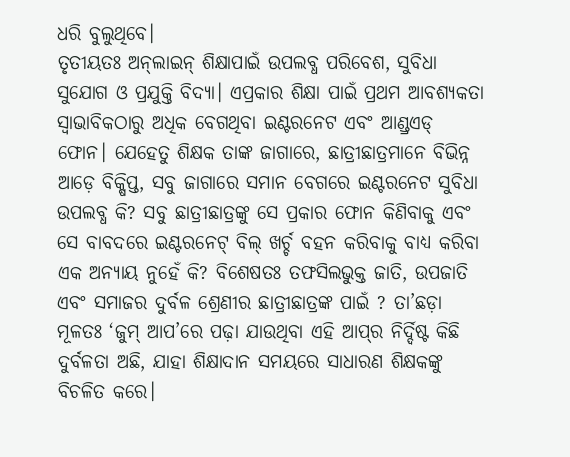ଧରି ବୁଲୁଥିବେ।
ତୃତୀୟତଃ ଅନ୍‌ଲାଇନ୍‌ ଶିକ୍ଷାପାଇଁ ଉପଲବ୍ଧ ପରିବେଶ, ସୁବିଧା ସୁଯୋଗ ଓ ପ୍ରଯୁକ୍ତି ବିଦ୍ୟା। ଏପ୍ରକାର ଶିକ୍ଷା ପାଇଁ ପ୍ରଥମ ଆବଶ୍ୟକତା ସ୍ବାଭାବିକଠାରୁ ଅଧିକ ବେଗଥିବା ଇଣ୍ଟରନେଟ ଏବଂ ଆଣ୍ଡ୍ରଏଡ୍‌ ଫୋନ। ଯେହେତୁ ଶିକ୍ଷକ ତାଙ୍କ ଜାଗାରେ, ଛାତ୍ରୀଛାତ୍ରମାନେ ବିଭିନ୍ନ ଆଡ଼େ ବିକ୍ଷିପ୍ତ, ସବୁ ଜାଗାରେ ସମାନ ବେଗରେ ଇଣ୍ଟରନେଟ ସୁବିଧା ଉପଲବ୍ଧ କି? ସବୁ ଛାତ୍ରୀଛାତ୍ରଙ୍କୁ ସେ ପ୍ରକାର ଫୋନ କିଣିବାକୁ ଏବଂ ସେ ବାବଦରେ ଇଣ୍ଟରନେଟ୍‌ ବିଲ୍‌ ଖର୍ଚ୍ଚ ବହନ କରିବାକୁ ବାଧ୍ୟ କରିବା ଏକ ଅନ୍ୟାୟ ନୁହେଁ କି? ବିଶେଷତଃ ତଫସିଲଭୁକ୍ତ ଜାତି, ଉପଜାତି ଏବଂ ସମାଜର ଦୁର୍ବଳ ଶ୍ରେଣୀର ଛାତ୍ରୀଛାତ୍ରଙ୍କ ପାଇଁ ? ତା’ଛଡ଼ା ମୂଳତଃ ‘ଜୁମ୍‌ ଆପ’ରେ ପଢ଼ା ଯାଉଥିବା ଏହି ଆପ୍‌ର ନିର୍ଦ୍ଦିଷ୍ଟ କିଛି ଦୁର୍ବଳତା ଅଛି, ଯାହା ଶିକ୍ଷାଦାନ ସମୟରେ ସାଧାରଣ ଶିକ୍ଷକଙ୍କୁ ବିଚଳିତ କରେ।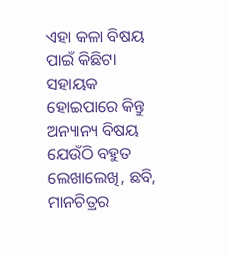ଏହା କଳା ବିଷୟ ପାଇଁ କିଛିଟା ସହାୟକ ହୋଇପାରେ କିନ୍ତୁ ଅନ୍ୟାନ୍ୟ ବିଷୟ ଯେଉଁଠି ବହୁତ ଲେଖାଲେଖି, ଛବି, ମାନଚିତ୍ରର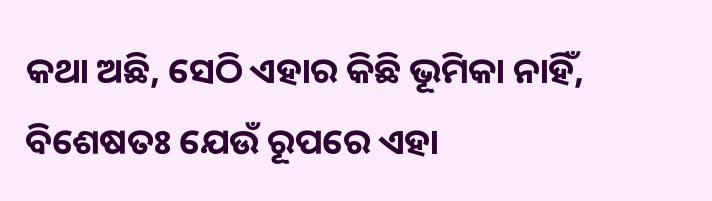କଥା ଅଛି, ସେଠି ଏହାର କିଛି ଭୂମିକା ନାହିଁ, ବିଶେଷତଃ ଯେଉଁ ରୂପରେ ଏହା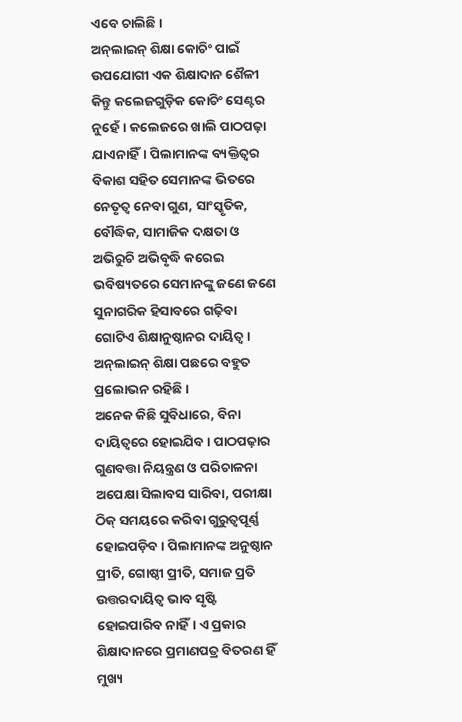ଏବେ ଚାଲିଛି।
ଅନ୍‌ଲାଇନ୍‌ ଶିକ୍ଷା କୋଚିଂ ପାଇଁ ଉପଯୋଗୀ ଏକ ଶିକ୍ଷାଦାନ ଶୈଳୀ କିନ୍ତୁ କଲେଜଗୁଡ଼ିକ କୋଚିଂ ସେଣ୍ଟର ନୁହେଁ। କଲେଜରେ ଖାଲି ପାଠପଢ଼ା ଯାଏନାହିଁ। ପିଲାମାନଙ୍କ ବ୍ୟକ୍ତିତ୍ୱର ବିକାଶ ସହିତ ସେମାନଙ୍କ ଭିତରେ ନେତୃତ୍ୱ ନେବା ଗୁଣ, ସାଂସ୍କୃତିକ, ବୌଦ୍ଧିକ, ସାମାଜିକ ଦକ୍ଷତା ଓ ଅଭିରୁଚି ଅଭିବୃଦ୍ଧି କରେଇ ଭବିଷ୍ୟତରେ ସେମାନଙ୍କୁ ଜଣେ ଜଣେ ସୁନାଗରିକ ହିସାବରେ ଗଢ଼ିବା ଗୋଟିଏ ଶିକ୍ଷାନୁଷ୍ଠାନର ଦାୟିତ୍ୱ। ଅନ୍‌ଲାଇନ୍‌ ଶିକ୍ଷା ପଛରେ ବହୁତ ପ୍ରଲୋଭନ ରହିଛି ।
ଅନେକ କିଛି ସୁବିଧାରେ, ବିନା ଦାୟିତ୍ୱରେ ହୋଇଯିବ। ପାଠପଢ଼ାର ଗୁଣବତ୍ତା ନିୟନ୍ତ୍ରଣ ଓ ପରିଚାଳନା ଅପେକ୍ଷା ସିଲାବସ ସାରିବା, ପରୀକ୍ଷା ଠିକ୍‌ ସମୟରେ କରିବା ଗୁରୁତ୍ୱପୂର୍ଣ୍ଣ ହୋଇପଡ଼ିବ। ପିଲାମାନଙ୍କ ଅନୁଷ୍ଠାନ ପ୍ରୀତି, ଗୋଷ୍ଠୀ ପ୍ରୀତି, ସମାଜ ପ୍ରତି ଉତ୍ତରଦାୟିତ୍ୱ ଭାବ ସୃଷ୍ଟି ହୋଇପାରିବ ନାହିଁ। ଏ ପ୍ରକାର ଶିକ୍ଷାଦାନରେ ପ୍ରମାଣପତ୍ର ବିତରଣ ହିଁ ମୁଖ୍ୟ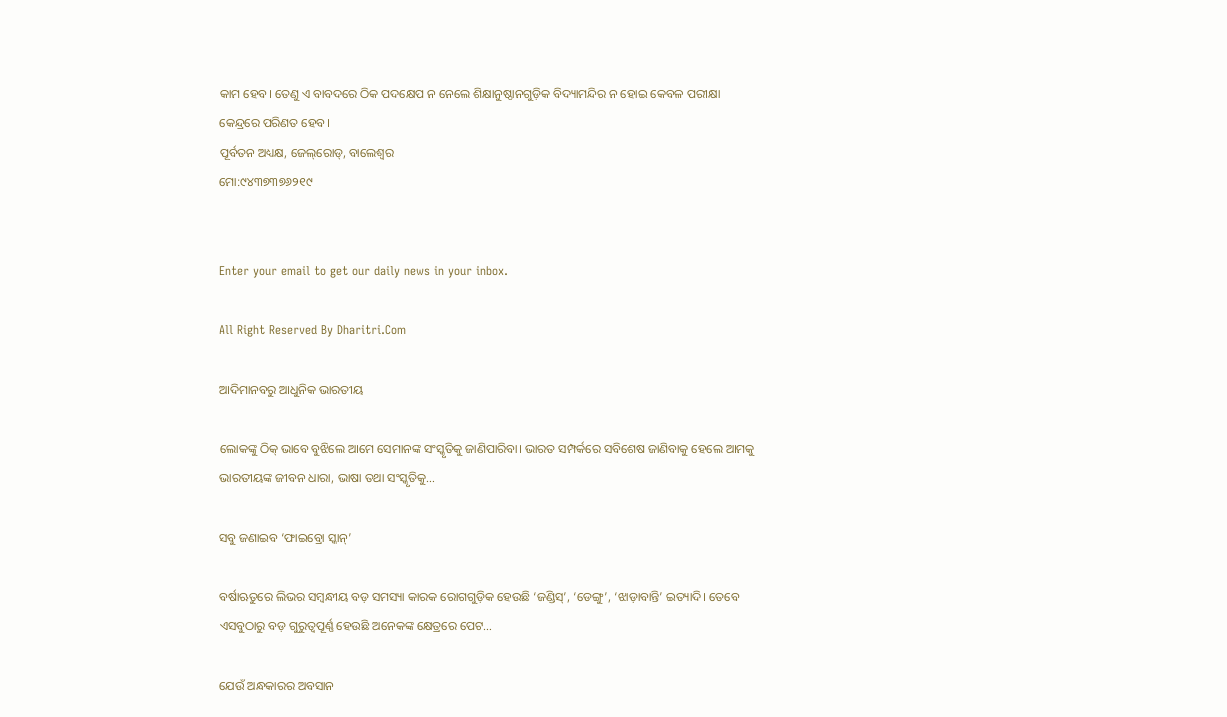କାମ ହେବ। ତେଣୁ ଏ ବାବଦରେ ଠିକ ପଦକ୍ଷେପ ନ ନେଲେ ଶିକ୍ଷାନୁଷ୍ଠାନଗୁଡ଼ିକ ବିଦ୍ୟାମନ୍ଦିର ନ ହୋଇ କେବଳ ପରୀକ୍ଷା କେନ୍ଦ୍ରରେ ପରିଣତ ହେବ।
ପୂର୍ବତନ ଅଧ୍ୟକ୍ଷ, ଜେଲ୍‌ରୋଡ୍‌, ବାଲେଶ୍ୱର
ମୋ:୯୪୩୭୩୭୬୨୧୯


Enter your email to get our daily news in your inbox.

All Right Reserved By Dharitri.Com

ଆଦିମାନବରୁ ଆଧୁନିକ ଭାରତୀୟ

ଲୋକଙ୍କୁ ଠିକ୍‌ ଭାବେ ବୁଝିଲେ ଆମେ ସେମାନଙ୍କ ସଂସ୍କୃତିକୁ ଜାଣିପାରିବା। ଭାରତ ସମ୍ପର୍କରେ ସବିଶେଷ ଜାଣିବାକୁ ହେଲେ ଆମକୁ ଭାରତୀୟଙ୍କ ଜୀବନ ଧାରା, ଭାଷା ତଥା ସଂସ୍କୃତିକୁ…

ସବୁ ଜଣାଇବ ‘ଫାଇବ୍ରୋ ସ୍କାନ୍‌’

ବର୍ଷାଋତୁରେ ଲିଭର ସମ୍ବନ୍ଧୀୟ ବଡ଼ ସମସ୍ୟା କାରକ ରୋଗଗୁଡ଼ିକ ହେଉଛି ‘ଜଣ୍ଡିସ୍‌’, ‘ଡେଙ୍ଗୁ’, ‘ଝାଡ଼ାବାନ୍ତି’ ଇତ୍ୟାଦି। ତେବେ ଏସବୁଠାରୁ ବଡ଼ ଗୁରୁତ୍ୱପୂର୍ଣ୍ଣ ହେଉଛି ଅନେକଙ୍କ କ୍ଷେତ୍ରରେ ପେଟ…

ଯେଉଁ ଅନ୍ଧକାରର ଅବସାନ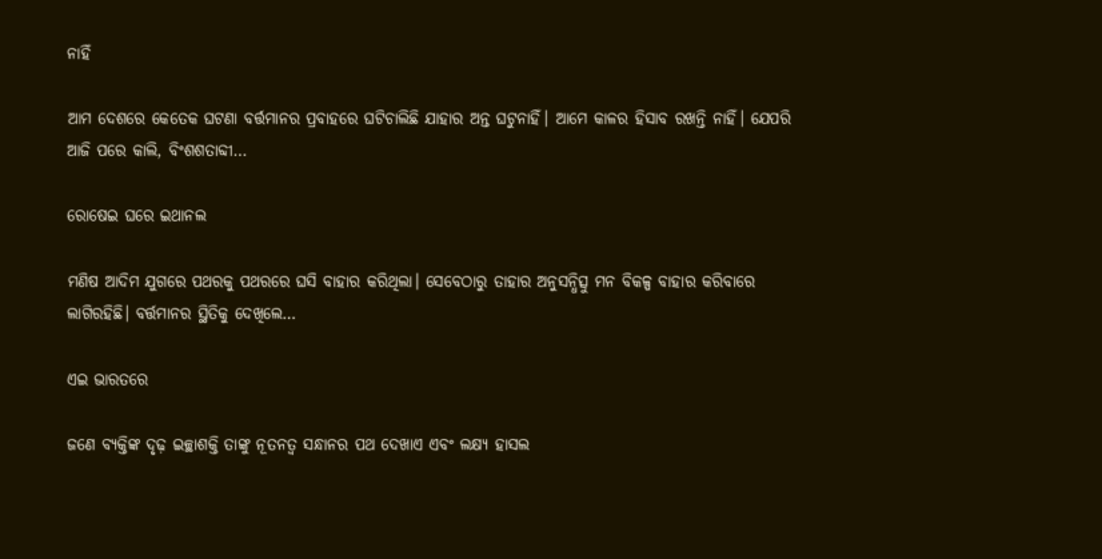ନାହିଁ

ଆମ ଦେଶରେ କେତେକ ଘଟଣା ବର୍ତ୍ତମାନର ପ୍ରବାହରେ ଘଟିଚାଲିଛି ଯାହାର ଅନ୍ତ ଘଟୁନାହିଁ। ଆମେ କାଳର ହିସାବ ରଖନ୍ତି ନାହିଁ। ଯେପରି ଆଜି ପରେ କାଲି, ବିଂଶଶତାବ୍ଦୀ…

ରୋଷେଇ ଘରେ ଇଥାନଲ

ମଣିଷ ଆଦିମ ଯୁଗରେ ପଥରକୁ ପଥରରେ ଘସି ବାହାର କରିଥିଲା। ସେବେଠାରୁ ତାହାର ଅନୁସନ୍ଧିତ୍ସୁ ମନ ବିକଳ୍ପ ବାହାର କରିବାରେ ଲାଗିରହିଛି। ବର୍ତ୍ତମାନର ସ୍ଥିତିକୁ ଦେଖିଲେ…

ଏଇ ଭାରତରେ

ଜଣେ ବ୍ୟକ୍ତିଙ୍କ ଦୃଢ଼ ଇଚ୍ଛାଶକ୍ତି ତାଙ୍କୁ ନୂତନତ୍ୱ ସନ୍ଧାନର ପଥ ଦେଖାଏ ଏବଂ ଲକ୍ଷ୍ୟ ହାସଲ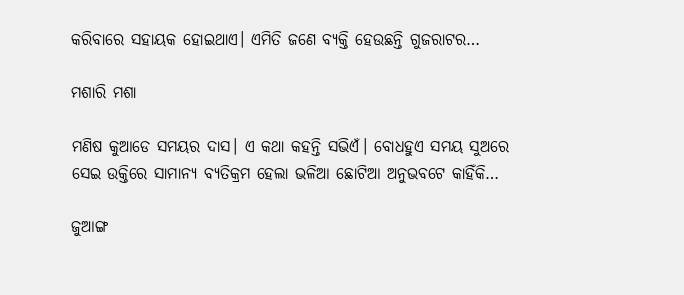କରିବାରେ ସହାୟକ ହୋଇଥାଏ। ଏମିତି ଜଣେ ବ୍ୟକ୍ତି ହେଉଛନ୍ତି ଗୁଜରାଟର…

ମଶାରି ମଶା

ମଣିଷ କୁଆଡେ ସମୟର ଦାସ। ଏ କଥା କହନ୍ତି ସଭିଏଁ। ବୋଧହୁଏ ସମୟ ସୁଅରେ ସେଇ ଉକ୍ତିରେ ସାମାନ୍ୟ ବ୍ୟତିକ୍ରମ ହେଲା ଭଳିଆ ଛୋଟିଆ ଅନୁଭବଟେ କାହିଁକି…

ଜୁଆଙ୍ଗ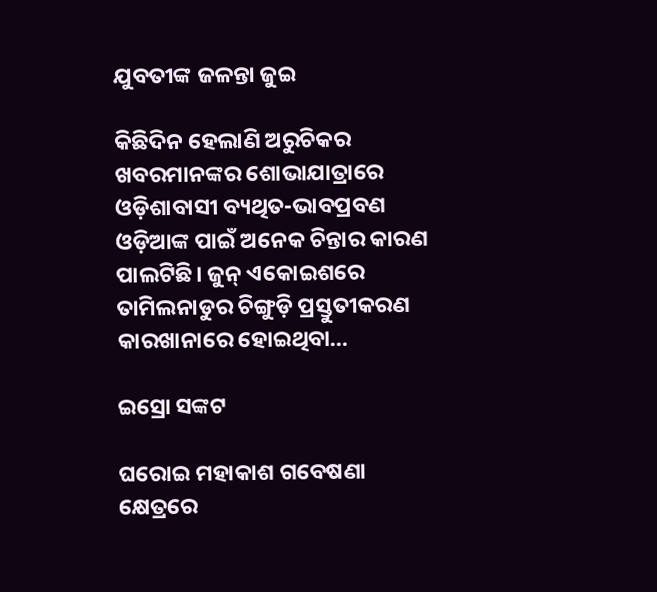ଯୁବତୀଙ୍କ ଜଳନ୍ତା ଜୁଇ

କିଛିଦିନ ହେଲାଣି ଅରୁଚିକର ଖବରମାନଙ୍କର ଶୋଭାଯାତ୍ରାରେ ଓଡ଼ିଶାବାସୀ ବ୍ୟଥିତ-ଭାବପ୍ରବଣ ଓଡ଼ିଆଙ୍କ ପାଇଁ ଅନେକ ଚିନ୍ତାର କାରଣ ପାଲଟିଛି। ଜୁନ୍‌ ଏକୋଇଶରେ ତାମିଲନାଡୁର ଚିଙ୍ଗୁଡ଼ି ପ୍ରସ୍ତୁତୀକରଣ କାରଖାନାରେ ହୋଇଥିବା…

ଇସ୍ରୋ ସଙ୍କଟ

ଘରୋଇ ମହାକାଶ ଗବେଷଣା କ୍ଷେତ୍ରରେ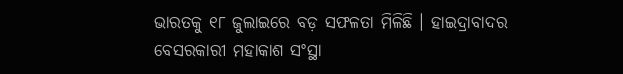ଭାରତକୁ ୧୮ ଜୁଲାଇରେ ବଡ଼ ସଫଳତା ମିଳିଛି । ହାଇଦ୍ରାବାଦର ବେସରକାରୀ ମହାକାଶ ସଂସ୍ଥା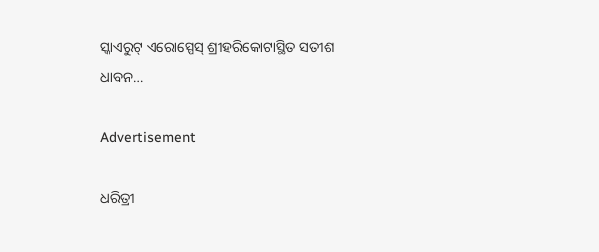ସ୍କାଏରୁଟ୍‌ ଏରୋସ୍ପେସ୍‌ ଶ୍ରୀହରିକୋଟାସ୍ଥିତ ସତୀଶ ଧାବନ…

Advertisement

ଧରିତ୍ରୀ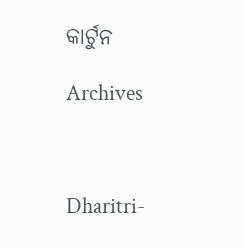କାର୍ଟୁନ

Archives



Dharitri-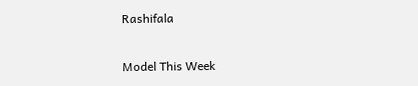Rashifala

Model This Week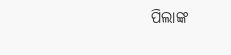ପିଲାଙ୍କ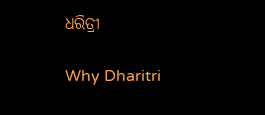ଧରିତ୍ରୀ

Why Dharitri